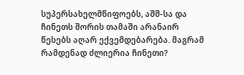სუპერსახელმწიფოებს, აშშ-სა და ჩინეთს შორის თამაში არანაირ წესებს აღარ ექვემდებარება. მაგრამ რამდენად ძლიერია ჩინეთი?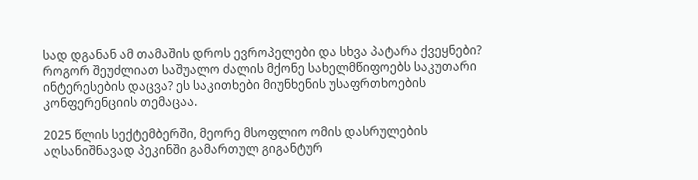სად დგანან ამ თამაშის დროს ევროპელები და სხვა პატარა ქვეყნები? როგორ შეუძლიათ საშუალო ძალის მქონე სახელმწიფოებს საკუთარი ინტერესების დაცვა? ეს საკითხები მიუნხენის უსაფრთხოების კონფერენციის თემაცაა.

2025 წლის სექტემბერში, მეორე მსოფლიო ომის დასრულების აღსანიშნავად პეკინში გამართულ გიგანტურ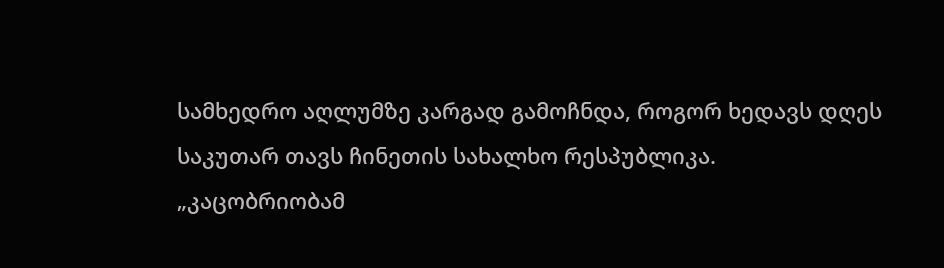სამხედრო აღლუმზე კარგად გამოჩნდა, როგორ ხედავს დღეს საკუთარ თავს ჩინეთის სახალხო რესპუბლიკა. „კაცობრიობამ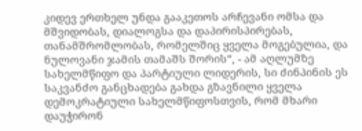კიდევ ერთხელ უნდა გააკეთოს არჩევანი ომსა და მშვიდობას, დიალოგსა და დაპირისპირებას, თანამშრომლობას, რომელშიც ყველა მოგებულია, და ნულოვანი ჯამის თამაშს შორის“, - ამ აღლუმზე სახელმწიფო და პარტიული ლიდერის, სი ძინპინის ეს საკვანძო განცხადება გახდა გზავნილი ყველა დემოკრატიული სახელმწიფოსთვის, რომ მხარი დაუჭირონ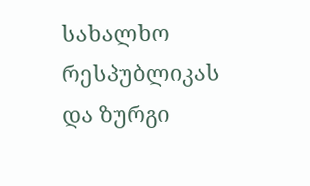სახალხო რესპუბლიკას და ზურგი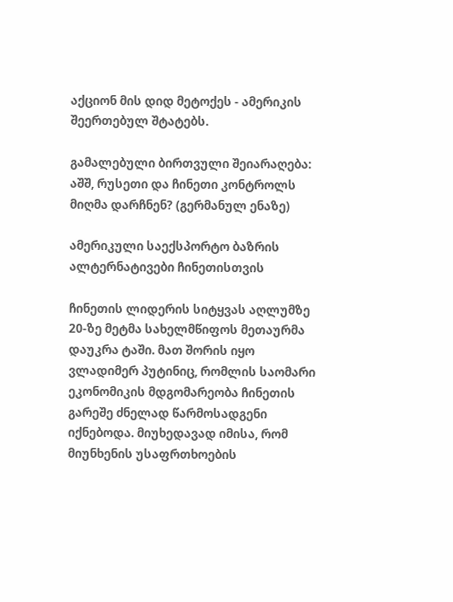აქციონ მის დიდ მეტოქეს - ამერიკის შეერთებულ შტატებს.

გამალებული ბირთვული შეიარაღება: აშშ, რუსეთი და ჩინეთი კონტროლს მიღმა დარჩნენ? (გერმანულ ენაზე)

ამერიკული საექსპორტო ბაზრის ალტერნატივები ჩინეთისთვის

ჩინეთის ლიდერის სიტყვას აღლუმზე 20-ზე მეტმა სახელმწიფოს მეთაურმა დაუკრა ტაში. მათ შორის იყო ვლადიმერ პუტინიც, რომლის საომარი ეკონომიკის მდგომარეობა ჩინეთის გარეშე ძნელად წარმოსადგენი იქნებოდა. მიუხედავად იმისა, რომ მიუნხენის უსაფრთხოების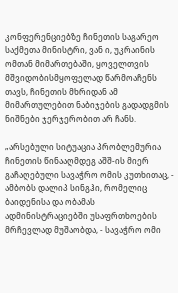კონფერენციებზე ჩინეთის საგარეო საქმეთა მინისტრი, ვან ი, უკრაინის ომთან მიმართებაში, ყოველთვის მშვიდობისმყოფელად წარმოაჩენს თავს, ჩინეთის მხრიდან ამ მიმართულებით ნაბიჯების გადადგმის ნიშნები ჯერჯერობით არ ჩანს.

„არსებული სიტუაცია პრობლემურია ჩინეთის წინააღმდეგ აშშ-ის მიერ გაჩაღებული სავაჭრო ომის კუთხითაც, - ამბობს დალიპ სინგჰი, რომელიც ბაიდენისა და ობამას ადმინისტრაციებში უსაფრთხოების მრჩევლად მუშაობდა, - სავაჭრო ომი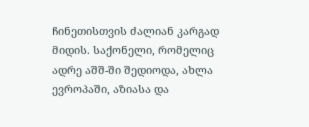ჩინეთისთვის ძალიან კარგად მიდის. საქონელი, რომელიც ადრე აშშ-ში შედიოდა, ახლა ევროპაში, აზიასა და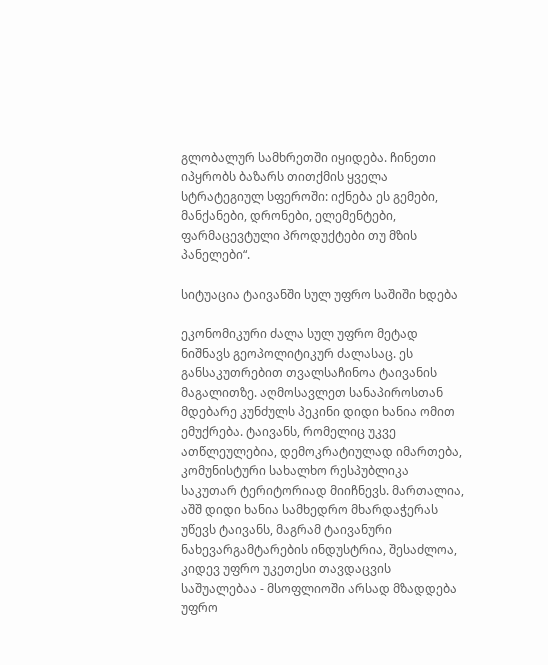გლობალურ სამხრეთში იყიდება. ჩინეთი იპყრობს ბაზარს თითქმის ყველა სტრატეგიულ სფეროში: იქნება ეს გემები, მანქანები, დრონები, ელემენტები, ფარმაცევტული პროდუქტები თუ მზის პანელები“.

სიტუაცია ტაივანში სულ უფრო საშიში ხდება

ეკონომიკური ძალა სულ უფრო მეტად ნიშნავს გეოპოლიტიკურ ძალასაც. ეს განსაკუთრებით თვალსაჩინოა ტაივანის მაგალითზე. აღმოსავლეთ სანაპიროსთან მდებარე კუნძულს პეკინი დიდი ხანია ომით ემუქრება. ტაივანს, რომელიც უკვე ათწლეულებია, დემოკრატიულად იმართება, კომუნისტური სახალხო რესპუბლიკა საკუთარ ტერიტორიად მიიჩნევს. მართალია, აშშ დიდი ხანია სამხედრო მხარდაჭერას უწევს ტაივანს, მაგრამ ტაივანური ნახევარგამტარების ინდუსტრია, შესაძლოა, კიდევ უფრო უკეთესი თავდაცვის საშუალებაა - მსოფლიოში არსად მზადდება უფრო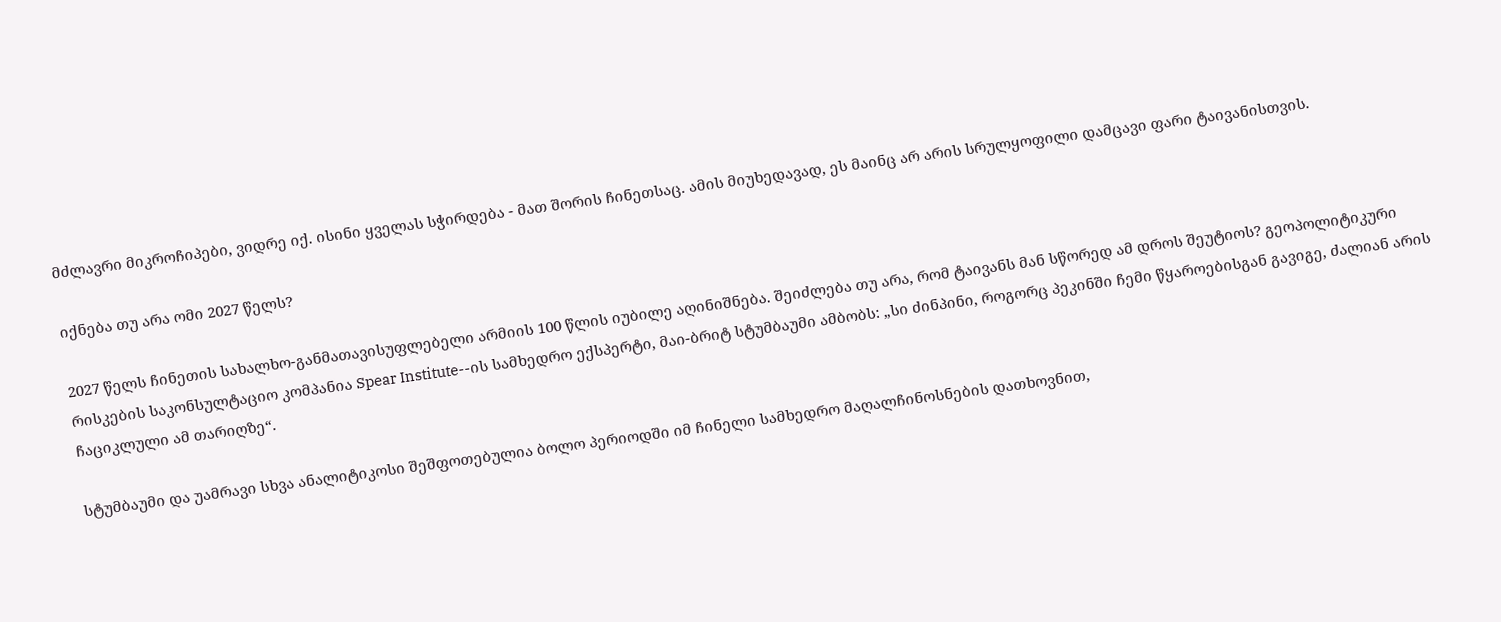მძლავრი მიკროჩიპები, ვიდრე იქ. ისინი ყველას სჭირდება - მათ შორის ჩინეთსაც. ამის მიუხედავად, ეს მაინც არ არის სრულყოფილი დამცავი ფარი ტაივანისთვის.

იქნება თუ არა ომი 2027 წელს?

2027 წელს ჩინეთის სახალხო-განმათავისუფლებელი არმიის 100 წლის იუბილე აღინიშნება. შეიძლება თუ არა, რომ ტაივანს მან სწორედ ამ დროს შეუტიოს? გეოპოლიტიკური რისკების საკონსულტაციო კომპანია Spear Institute--ის სამხედრო ექსპერტი, მაი-ბრიტ სტუმბაუმი ამბობს: „სი ძინპინი, როგორც პეკინში ჩემი წყაროებისგან გავიგე, ძალიან არის ჩაციკლული ამ თარიღზე“.

სტუმბაუმი და უამრავი სხვა ანალიტიკოსი შეშფოთებულია ბოლო პერიოდში იმ ჩინელი სამხედრო მაღალჩინოსნების დათხოვნით,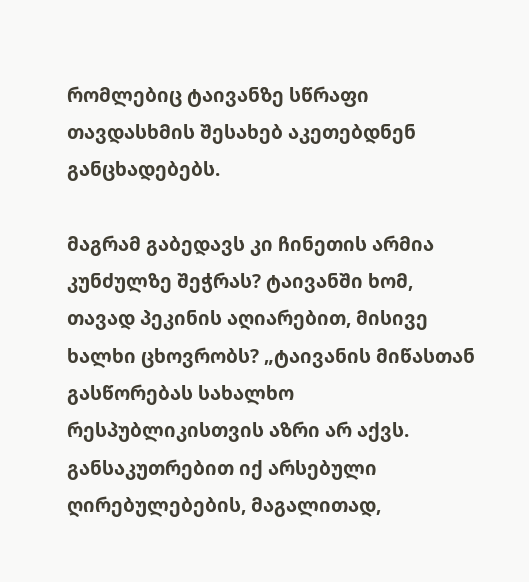რომლებიც ტაივანზე სწრაფი თავდასხმის შესახებ აკეთებდნენ განცხადებებს.

მაგრამ გაბედავს კი ჩინეთის არმია კუნძულზე შეჭრას? ტაივანში ხომ, თავად პეკინის აღიარებით, მისივე ხალხი ცხოვრობს? „ტაივანის მიწასთან გასწორებას სახალხო რესპუბლიკისთვის აზრი არ აქვს. განსაკუთრებით იქ არსებული ღირებულებების, მაგალითად,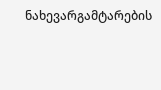ნახევარგამტარების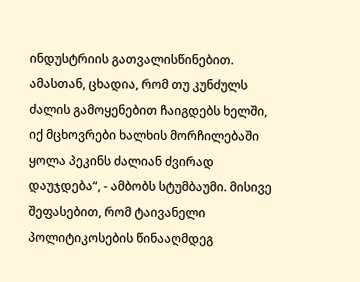ინდუსტრიის გათვალისწინებით. ამასთან, ცხადია, რომ თუ კუნძულს ძალის გამოყენებით ჩაიგდებს ხელში, იქ მცხოვრები ხალხის მორჩილებაში ყოლა პეკინს ძალიან ძვირად დაუჯდება“, - ამბობს სტუმბაუმი. მისივე შეფასებით, რომ ტაივანელი პოლიტიკოსების წინააღმდეგ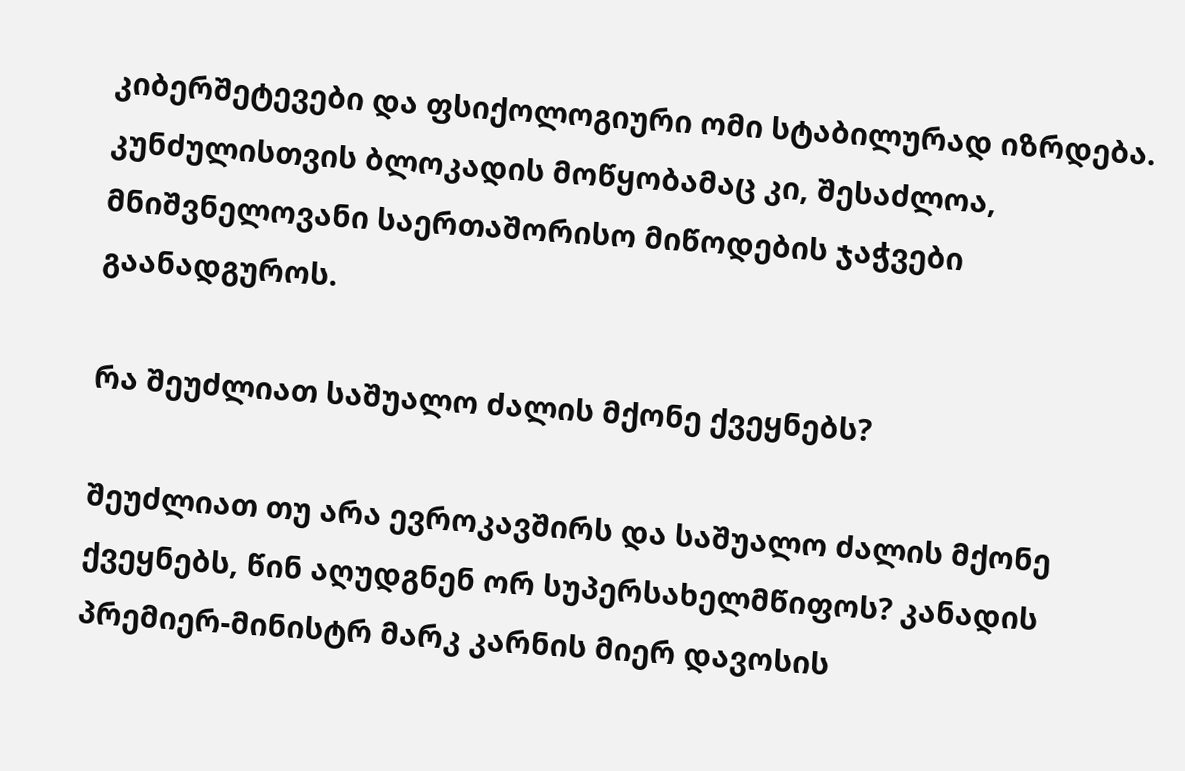კიბერშეტევები და ფსიქოლოგიური ომი სტაბილურად იზრდება. კუნძულისთვის ბლოკადის მოწყობამაც კი, შესაძლოა, მნიშვნელოვანი საერთაშორისო მიწოდების ჯაჭვები გაანადგუროს.

რა შეუძლიათ საშუალო ძალის მქონე ქვეყნებს?

შეუძლიათ თუ არა ევროკავშირს და საშუალო ძალის მქონე ქვეყნებს, წინ აღუდგნენ ორ სუპერსახელმწიფოს? კანადის პრემიერ-მინისტრ მარკ კარნის მიერ დავოსის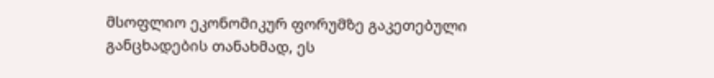მსოფლიო ეკონომიკურ ფორუმზე გაკეთებული განცხადების თანახმად, ეს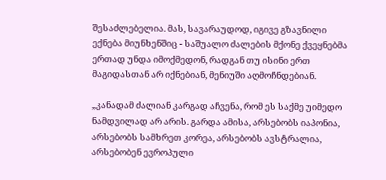შესაძლებელია. მას, სავარაუდოდ, იგივე გზავნილი ექნება მიუნხენშიც - საშუალო ძალების მქონე ქვეყნებმა ერთად უნდა იმოქმედონ, რადგან თუ ისინი ერთ მაგიდასთან არ იქნებიან, მენიუში აღმოჩნდებიან.

„კანადამ ძალიან კარგად აჩვენა, რომ ეს საქმე უიმედო ნამდვილად არ არის. გარდა ამისა, არსებობს იაპონია, არსებობს სამხრეთ კორეა, არსებობს ავსტრალია, არსებობენ ევროპული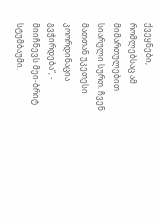ქვეყნები, რომლებსაც ამ მიმართულებით სიარული სურთ. ჩვენ მათთან უკეთესი კოორდინაცია გვჭირდება“, - მიიჩნევს მეი-ბრიტ სტუმბაუმი.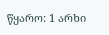წყარო: 1 არხი